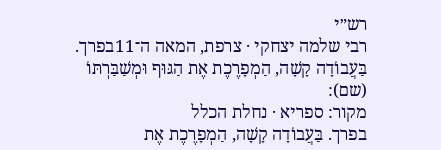רש״י
רבי שלמה יצחקי · צרפת, המאה ה־11בפרך. בַּעֲבוֹדָה קָשָׁה, הַמְפָרֶכֶת אֶת הַגּוּף וּמְשַׁבַּרְתּוֹ (שם):
מקור: ספריא · נחלת הכלל
בפרך. בַּעֲבוֹדָה קָשָׁה, הַמְפָרֶכֶת אֶת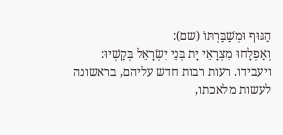הַגּוּף וּמְשַׁבַּרְתּוֹ (שם):
וְאַפְלָחוּ מִצְרָאֵי יָת בְּנֵי יִשְׂרָאֵל בְּקַשְׁיוּ:
ויעבידו. רעות רבות חדש עליהם, בראשונה לעשות מלאכתו,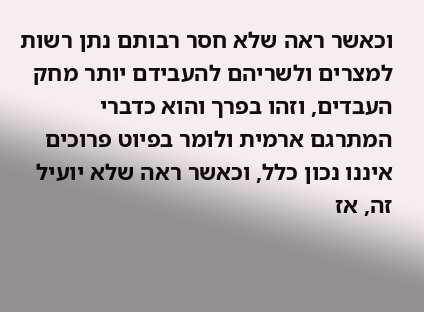וכאשר ראה שלא חסר רבותם נתן רשות למצרים ולשריהם להעבידם יותר מחק העבדים, וזהו בפרך והוא כדברי המתרגם ארמית ולומר בפיוט פרוכים איננו נכון כלל, וכאשר ראה שלא יועיל זה, אז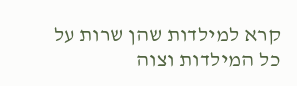קרא למילדות שהן שרות על כל המילדות וצוה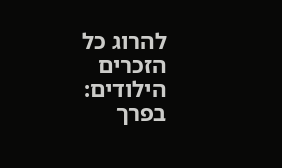להרוג כל הזכרים הילודים:
בפרך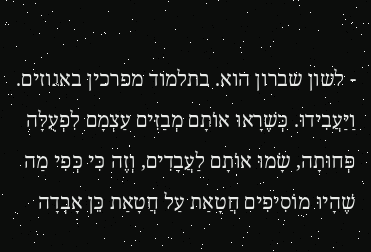- לשון שברון הוא. בתלמוד מפרכין באגוזים.
וַיַּעֲבִידוּ. כְּשֶׁרָאוּ אוֹתָם מְבַזִּים עַצְמָם לִפְעֻלָּה פְּחוּתָה, שָׂמוּ אוֹתָם לַעֲבָדִים, וְזֶה כִּי כְּפִי מַה שֶׁהָיוּ מוֹסִיפִים חֲטָאַת עַל חֲטָאַת כֵּן אָבְדָה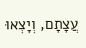עֲצָתָם, וְיָצְאוּ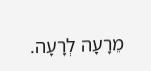מֵרָעָה לְרָעָה.